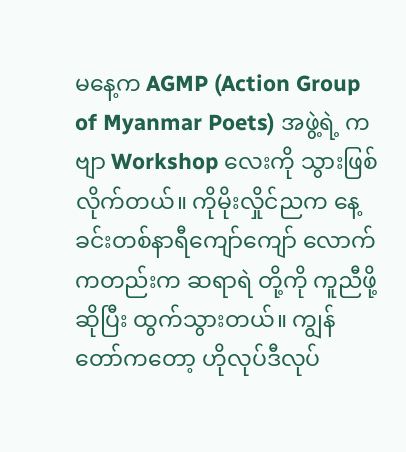မနေ့က AGMP (Action Group of Myanmar Poets) အဖွဲ့ရဲ့ ကဗျာ Workshop လေးကို သွားဖြစ်လိုက်တယ်။ ကိုမိုးလှိုင်ညက နေ့ခင်းတစ်နာရီကျော်ကျော် လောက်ကတည်းက ဆရာရဲ တို့ကို ကူညီဖို့ဆိုပြီး ထွက်သွားတယ်။ ကျွန်တော်ကတော့ ဟိုလုပ်ဒီလုပ်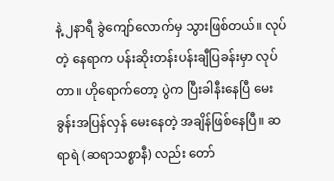နဲ့ ၂နာရီ ခွဲကျော်လောက်မှ သွားဖြစ်တယ်။ လုပ်တဲ့ နေရာက ပန်းဆိုးတန်းပန်းချီပြခန်းမှာ လုပ်တာ။ ဟိုရောက်တော့ ပွဲက ပြီးခါနီးနေပြီ မေးခွန်းအပြန်လှန် မေးနေတဲ့ အချိန်ဖြစ်နေပြီ။ ဆရာရဲ (ဆရာသစ္စာနီ) လည်း တော်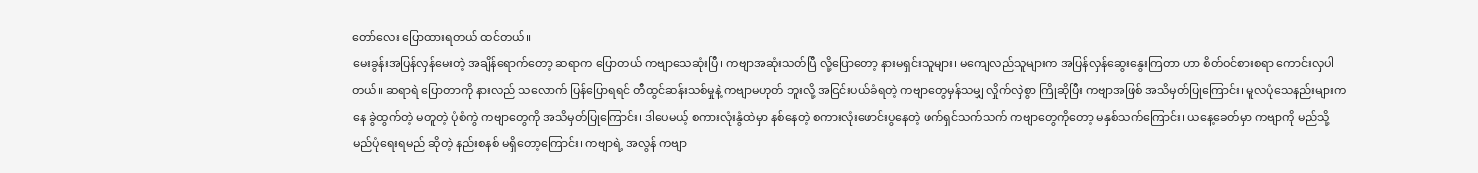တော်လေး ပြောထားရတယ် ထင်တယ်။
မေးခွန်းအပြန်လှန်မေးတဲ့ အချိန်ရောက်တော့ ဆရာက ပြောတယ် ကဗျာသေဆုံးပြီ၊ ကဗျာအဆုံးသတ်ပြီ လို့ပြောတော့ နားမရှင်းသူများ၊ မကျေလည်သူများက အပြန်လှန်ဆွေးနွေးကြတာ ဟာ စိတ်ဝင်စားစရာ ကောင်းလှပါတယ်။ ဆရာရဲ ပြောတာကို နားလည် သလောက် ပြန်ပြောရရင် တီထွင်ဆန်းသစ်မှုနဲ့ ကဗျာမဟုတ် ဘူးလို့ အငြင်းပယ်ခံရတဲ့ ကဗျာတွေမှန်သမျှ လှိုက်လှဲစွာ ကြိုဆိုပြီး ကဗျာအဖြစ် အသိမှတ်ပြုကြောင်း၊ မူလပုံသေနည်းများကနေ ခွဲထွက်တဲ့ မတူတဲ့ ပုံစံကွဲ ကဗျာတွေကို အသိမှတ်ပြုကြောင်း၊ ဒါပေမယ့် စကားလုံးနွံထဲမှာ နစ်နေတဲ့ စကားလုံးဖောင်းပွနေတဲ့ ဖက်ရှင်သက်သက် ကဗျာတွေကိုတော့ မနှစ်သက်ကြောင်း၊ ယနေ့ခေတ်မှာ ကဗျာကို မည်သို့ မည်ပုံရေးရမည် ဆိုတဲ့ နည်းစနစ် မရှိတော့ကြောင်း၊ ကဗျာရဲ့ အလွန် ကဗျာ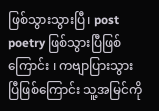ဖြစ်သွားသွားပြီ၊ post poetry ဖြစ်သွားပြီဖြစ်ကြောင်း ၊ ကဗျာပြားသွားပြီဖြစ်ကြောင်း သူ့အမြင်ကို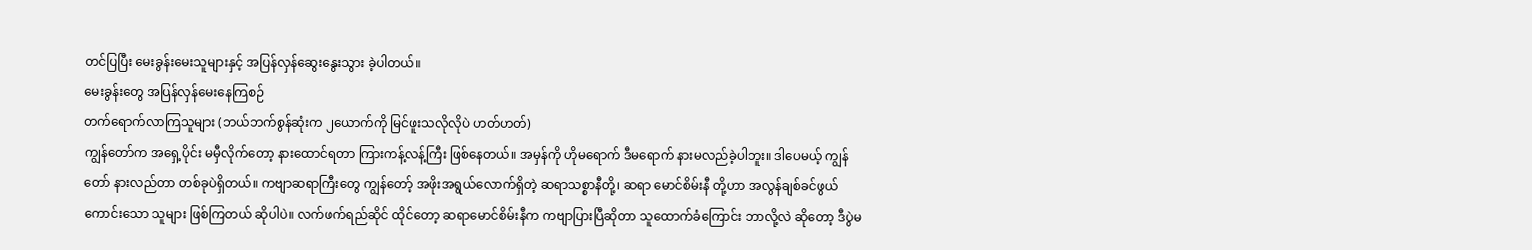တင်ပြပြီး မေးခွန်းမေးသူများနှင့် အပြန်လှန်ဆွေးနွေးသွား ခဲ့ပါတယ်။
မေးခွန်းတွေ အပြန်လှန်မေးနေကြစဉ်
တက်ရောက်လာကြသူများ (ဘယ်ဘက်စွန်ဆုံးက ၂ယောက်ကို မြင်ဖူးသလိုလိုပဲ ဟတ်ဟတ်)
ကျွန်တော်က အရှေ့ပိုင်း မမှီလိုက်တော့ နားထောင်ရတာ ကြားကန့်လန့်ကြီး ဖြစ်နေတယ်။ အမှန်ကို ဟိုမရောက် ဒီမရောက် နားမလည်ခဲ့ပါဘူး။ ဒါပေမယ့် ကျွန်တော် နားလည်တာ တစ်ခုပဲရှိတယ်။ ကဗျာဆရာကြီးတွေ ကျွန်တော့် အဖိုးအရွယ်လောက်ရှိတဲ့ ဆရာသစ္စာနီတို့၊ ဆရာ မောင်စိမ်းနီ တို့ဟာ အလွန်ချစ်ခင်ဖွယ် ကောင်းသော သူများ ဖြစ်ကြတယ် ဆိုပါပဲ။ လက်ဖက်ရည်ဆိုင် ထိုင်တော့ ဆရာမောင်စိမ်းနီက ကဗျာပြားပြီဆိုတာ သူထောက်ခံကြောင်း ဘာလို့လဲ ဆိုတော့ ဒီပွဲမ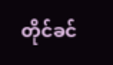တိုင်ခင်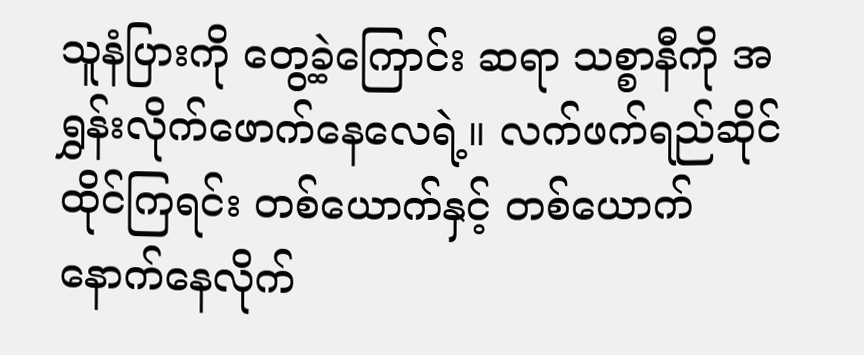သူနံပြားကို တွေ့ခဲ့ကြောင်း ဆရာ သစ္စာနီကို အရွှန်းလိုက်ဖောက်နေလေရဲ့။ လက်ဖက်ရည်ဆိုင် ထိုင်ကြရင်း တစ်ယောက်နှင့် တစ်ယောက် နောက်နေလိုက်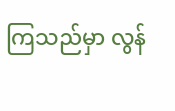ကြသည်မှာ လွန်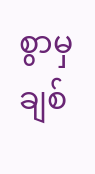စွာမှ ချစ်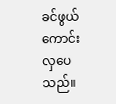ခင်ဖွယ် ကောင်းလှပေသည်။